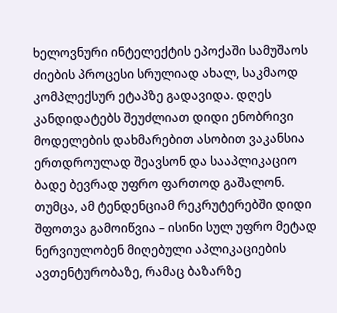ხელოვნური ინტელექტის ეპოქაში სამუშაოს ძიების პროცესი სრულიად ახალ, საკმაოდ კომპლექსურ ეტაპზე გადავიდა. დღეს კანდიდატებს შეუძლიათ დიდი ენობრივი მოდელების დახმარებით ასობით ვაკანსია ერთდროულად შეავსონ და სააპლიკაციო ბადე ბევრად უფრო ფართოდ გაშალონ. თუმცა, ამ ტენდენციამ რეკრუტერებში დიდი შფოთვა გამოიწვია – ისინი სულ უფრო მეტად ნერვიულობენ მიღებული აპლიკაციების ავთენტურობაზე, რამაც ბაზარზე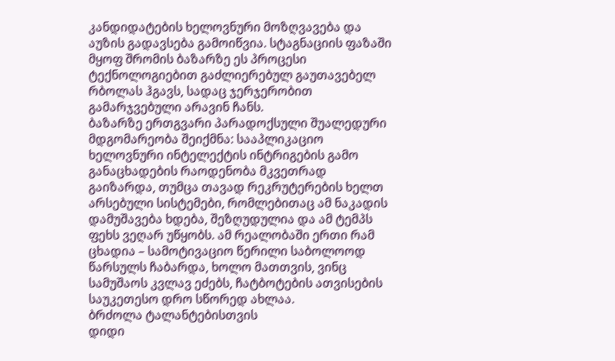კანდიდატების ხელოვნური მოზღვავება და აუზის გადავსება გამოიწვია. სტაგნაციის ფაზაში მყოფ შრომის ბაზარზე ეს პროცესი ტექნოლოგიებით გაძლიერებულ გაუთავებელ რბოლას ჰგავს, სადაც ჯერჯერობით გამარჯვებული არავინ ჩანს.
ბაზარზე ერთგვარი პარადოქსული შუალედური მდგომარეობა შეიქმნა: სააპლიკაციო ხელოვნური ინტელექტის ინტრიგების გამო განაცხადების რაოდენობა მკვეთრად გაიზარდა, თუმცა თავად რეკრუტერების ხელთ არსებული სისტემები, რომლებითაც ამ ნაკადის დამუშავება ხდება, შეზღუდულია და ამ ტემპს ფეხს ვეღარ უწყობს. ამ რეალობაში ერთი რამ ცხადია – სამოტივაციო წერილი საბოლოოდ წარსულს ჩაბარდა, ხოლო მათთვის, ვინც სამუშაოს კვლავ ეძებს, ჩატბოტების ათვისების საუკეთესო დრო სწორედ ახლაა.
ბრძოლა ტალანტებისთვის
დიდი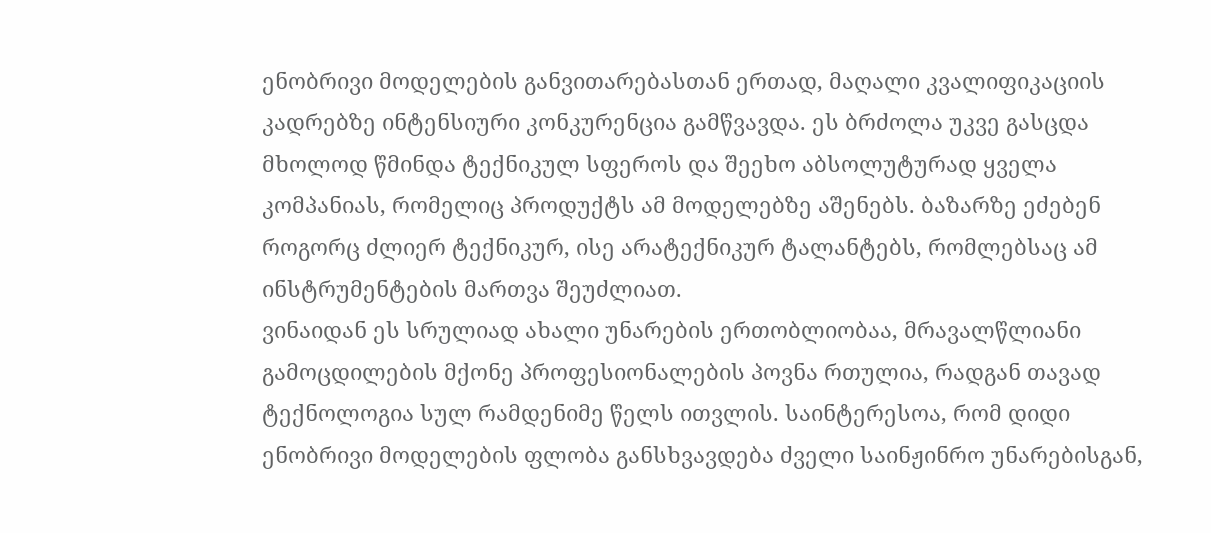ენობრივი მოდელების განვითარებასთან ერთად, მაღალი კვალიფიკაციის კადრებზე ინტენსიური კონკურენცია გამწვავდა. ეს ბრძოლა უკვე გასცდა მხოლოდ წმინდა ტექნიკულ სფეროს და შეეხო აბსოლუტურად ყველა კომპანიას, რომელიც პროდუქტს ამ მოდელებზე აშენებს. ბაზარზე ეძებენ როგორც ძლიერ ტექნიკურ, ისე არატექნიკურ ტალანტებს, რომლებსაც ამ ინსტრუმენტების მართვა შეუძლიათ.
ვინაიდან ეს სრულიად ახალი უნარების ერთობლიობაა, მრავალწლიანი გამოცდილების მქონე პროფესიონალების პოვნა რთულია, რადგან თავად ტექნოლოგია სულ რამდენიმე წელს ითვლის. საინტერესოა, რომ დიდი ენობრივი მოდელების ფლობა განსხვავდება ძველი საინჟინრო უნარებისგან,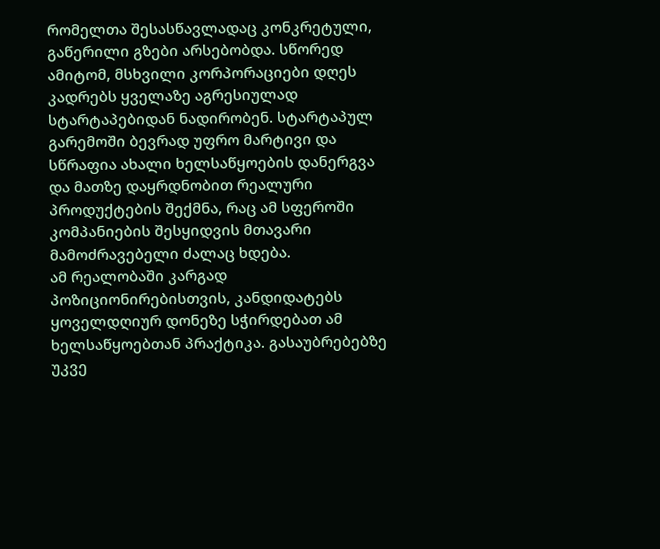რომელთა შესასწავლადაც კონკრეტული, გაწერილი გზები არსებობდა. სწორედ ამიტომ, მსხვილი კორპორაციები დღეს კადრებს ყველაზე აგრესიულად სტარტაპებიდან ნადირობენ. სტარტაპულ გარემოში ბევრად უფრო მარტივი და სწრაფია ახალი ხელსაწყოების დანერგვა და მათზე დაყრდნობით რეალური პროდუქტების შექმნა, რაც ამ სფეროში კომპანიების შესყიდვის მთავარი მამოძრავებელი ძალაც ხდება.
ამ რეალობაში კარგად პოზიციონირებისთვის, კანდიდატებს ყოველდღიურ დონეზე სჭირდებათ ამ ხელსაწყოებთან პრაქტიკა. გასაუბრებებზე უკვე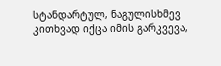სტანდარტულ, ნაგულისხმევ კითხვად იქცა იმის გარკვევა,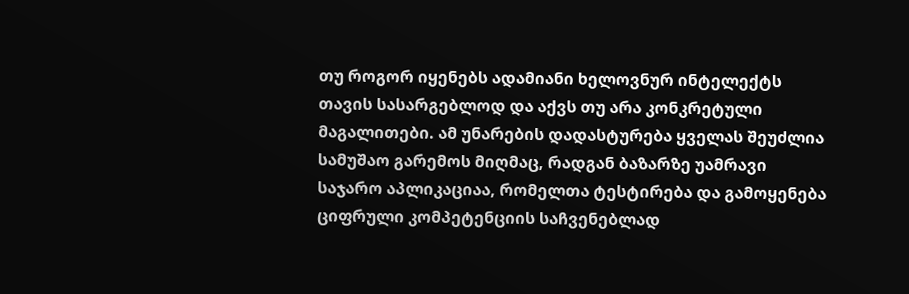თუ როგორ იყენებს ადამიანი ხელოვნურ ინტელექტს თავის სასარგებლოდ და აქვს თუ არა კონკრეტული მაგალითები. ამ უნარების დადასტურება ყველას შეუძლია სამუშაო გარემოს მიღმაც, რადგან ბაზარზე უამრავი საჯარო აპლიკაციაა, რომელთა ტესტირება და გამოყენება ციფრული კომპეტენციის საჩვენებლად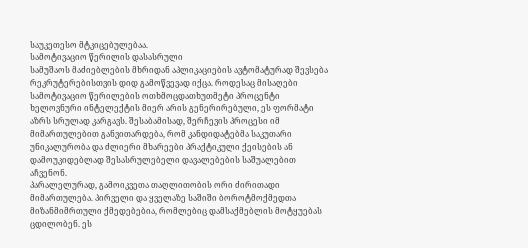საუკეთესო მტკიცებულებაა.
სამოტივაციო წერილის დასასრული
სამუშაოს მაძიებლების მხრიდან აპლიკაციების ავტომატურად შევსება რეკრუტერებისთვის დიდ გამოწვევად იქცა. როდესაც მისაღები სამოტივაციო წერილების ოთხმოცდათხუთმეტი პროცენტი ხელოვნური ინტელექტის მიერ არის გენერირებული, ეს ფორმატი აზრს სრულად კარგავს. შესაბამისად, შერჩევის პროცესი იმ მიმართულებით განვითარდება, რომ კანდიდატებმა საკუთარი უნიკალურობა და ძლიერი მხარეები პრაქტიკული ქეისების ან დამოუკიდებლად შესასრულებელი დავალებების საშუალებით აჩვენონ.
პარალელურად, გამოიკვეთა თაღლითობის ორი ძირითადი მიმართულება. პირველი და ყველაზე საშიში ბოროტმოქმედთა მიზანმიმრთული ქმედებებია, რომლებიც დამსაქმებლის მოტყუებას ცდილობენ. ეს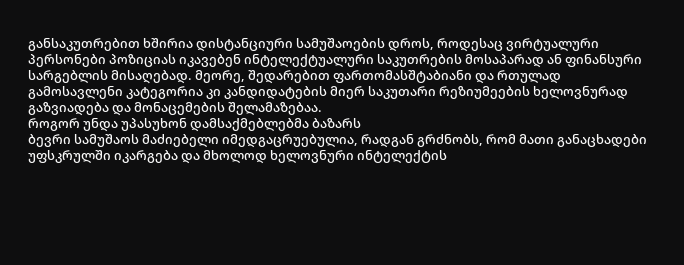განსაკუთრებით ხშირია დისტანციური სამუშაოების დროს, როდესაც ვირტუალური პერსონები პოზიციას იკავებენ ინტელექტუალური საკუთრების მოსაპარად ან ფინანსური სარგებლის მისაღებად. მეორე, შედარებით ფართომასშტაბიანი და რთულად გამოსავლენი კატეგორია კი კანდიდატების მიერ საკუთარი რეზიუმეების ხელოვნურად გაზვიადება და მონაცემების შელამაზებაა.
როგორ უნდა უპასუხონ დამსაქმებლებმა ბაზარს
ბევრი სამუშაოს მაძიებელი იმედგაცრუებულია, რადგან გრძნობს, რომ მათი განაცხადები უფსკრულში იკარგება და მხოლოდ ხელოვნური ინტელექტის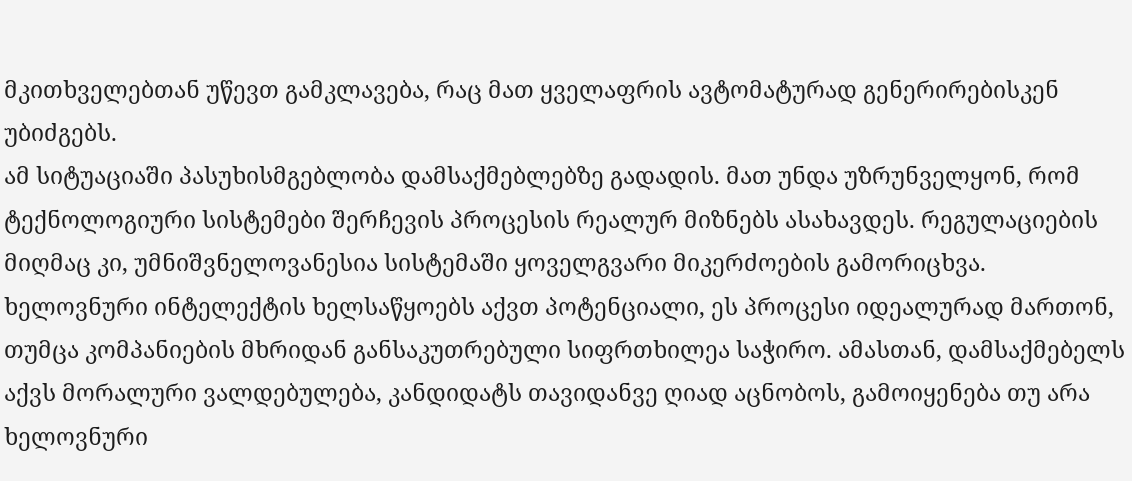მკითხველებთან უწევთ გამკლავება, რაც მათ ყველაფრის ავტომატურად გენერირებისკენ უბიძგებს.
ამ სიტუაციაში პასუხისმგებლობა დამსაქმებლებზე გადადის. მათ უნდა უზრუნველყონ, რომ ტექნოლოგიური სისტემები შერჩევის პროცესის რეალურ მიზნებს ასახავდეს. რეგულაციების მიღმაც კი, უმნიშვნელოვანესია სისტემაში ყოველგვარი მიკერძოების გამორიცხვა. ხელოვნური ინტელექტის ხელსაწყოებს აქვთ პოტენციალი, ეს პროცესი იდეალურად მართონ, თუმცა კომპანიების მხრიდან განსაკუთრებული სიფრთხილეა საჭირო. ამასთან, დამსაქმებელს აქვს მორალური ვალდებულება, კანდიდატს თავიდანვე ღიად აცნობოს, გამოიყენება თუ არა ხელოვნური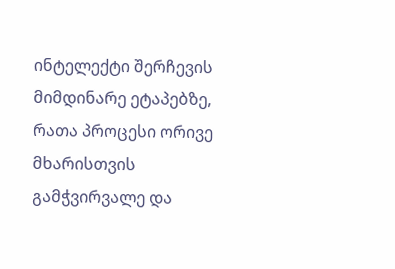ინტელექტი შერჩევის მიმდინარე ეტაპებზე, რათა პროცესი ორივე მხარისთვის გამჭვირვალე და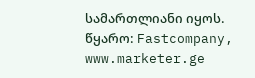სამართლიანი იყოს.
წყარო: Fastcompany, www.marketer.ge